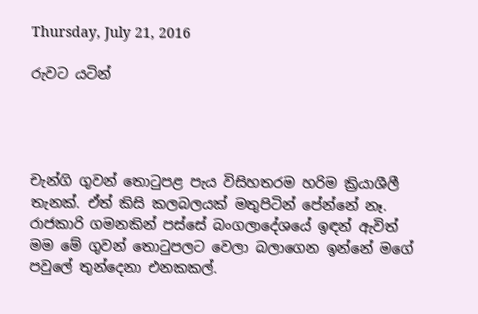Thursday, July 21, 2016

රුවට යටින්




චැන්ගි ගුවන් තොටුපළ පැය විසිහතරම හරිම ක්‍රියාශීලී තැනක්. ඒත් කිසි කලබලයක් මතුපිටින් පේන්නේ නෑ. රාජකාරි ගමනකින් පස්සේ බංගලාදේශයේ ඉඳන් ඇවිත් මම මේ ගුවන් තොටුපලට වෙලා බලාගෙන ඉන්නේ මගේ පවුලේ තුන්දෙනා එනකකල්.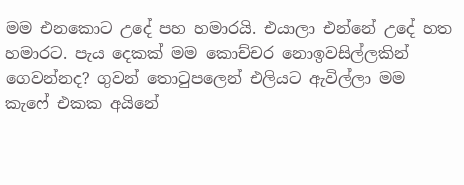මම එනකොට උදේ පහ හමාරයි. එයාලා එන්නේ උදේ හත හමාරට. පැය දෙකක් මම කොච්චර නොඉවසිල්ලකින් ගෙවන්නද? ගුවන් තොටුපලෙන් එලියට ඇවිල්ලා මම කැෆේ එකක අයිනේ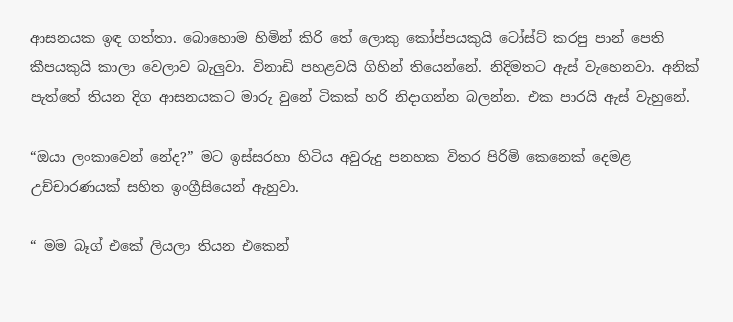ආසනයක ඉඳ ගත්තා. බොහොම හිමින් කිරි තේ ලොකු කෝප්පයකුයි ටෝස්‍ට් කරපු පාන් පෙති කීපයකුයි කාලා වෙලාව බැලුවා. විනාඩි පහළවයි ගිහින් තියෙන්නේ. නිදිමතට ඇස් වැහෙනවා. අනික් පැත්තේ තියන දිග ආසනයකට මාරු වුනේ ටිකක් හරි නිදාගන්න බලන්න. එක පාරයි ඇස් වැහුනේ.

“ඔයා ලංකාවෙන් නේද?” මට ඉස්සරහා හිටිය අවුරුදු පනහක විතර පිරිමි කෙනෙක් දෙමළ උච්චාරණයක් සහිත ඉංග්‍රීසියෙන් ඇහුවා.

“ මම බෑග් එකේ ලියලා තියන එකෙන්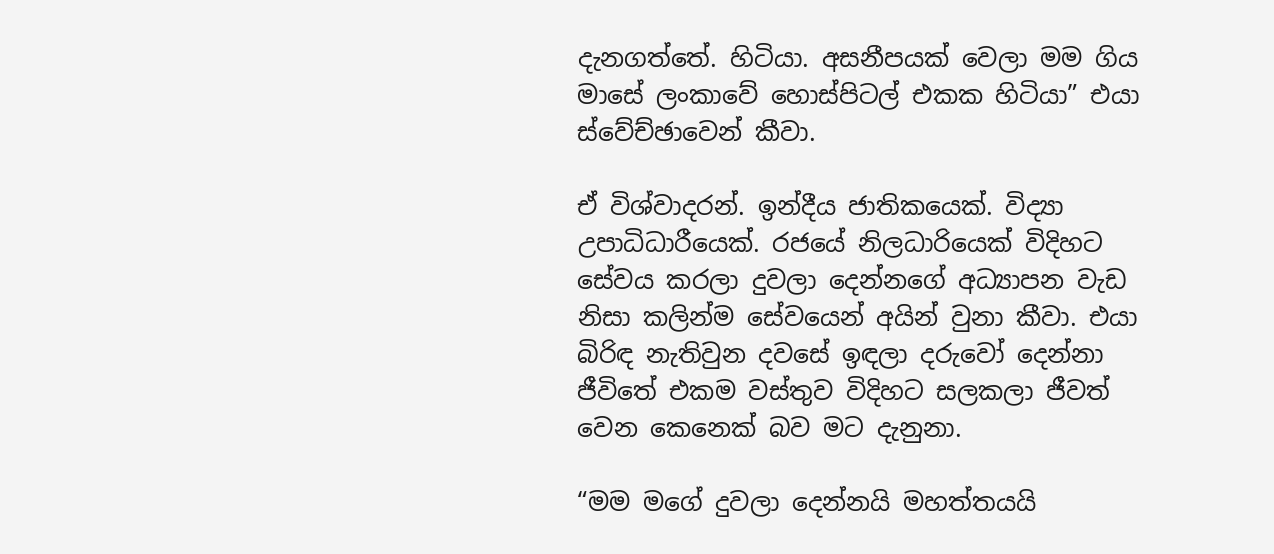දැනගත්තේ. හිටියා. අසනීපයක් වෙලා මම ගිය මාසේ ලංකාවේ හොස්පිටල් එකක හිටියා” එයා ස්වේච්ඡාවෙන් කීවා.

ඒ විශ්වාදරන්. ඉන්දීය ජාතිකයෙක්. විද්‍යා උපාධිධාරීයෙක්. රජයේ නිලධාරියෙක් විදිහට සේවය කරලා දුවලා දෙන්නගේ අධ්‍යාපන වැඩ නිසා කලින්ම සේවයෙන් අයින් වුනා කීවා. එයා බිරිඳ නැතිවුන දවසේ ඉඳලා දරුවෝ දෙන්නා ජීවිතේ එකම වස්තුව විදිහට සලකලා ජීවත් වෙන කෙනෙක් බව මට දැනුනා.

“මම මගේ දුවලා දෙන්නයි මහත්තයයි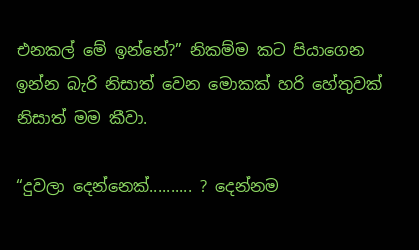එනකල් මේ ඉන්නේ?” නිකම්ම කට පියාගෙන ඉන්න බැරි නිසාත් වෙන මොකක් හරි හේතුවක් නිසාත් මම කීවා.

“දුවලා දෙන්නෙක්.......... ? දෙන්නම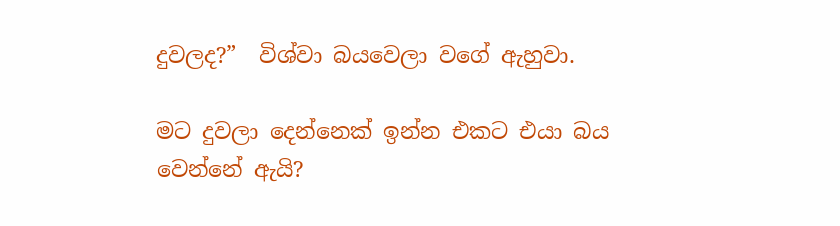දුවලද?”  විශ්වා බයවෙලා වගේ ඇහුවා.

මට දුවලා දෙන්නෙක් ඉන්න එකට එයා බය වෙන්නේ ඇයි?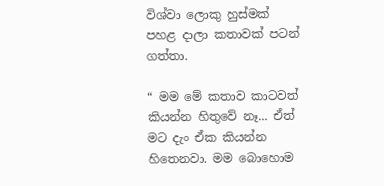විශ්වා ලොකු හුස්මක් පහළ දාලා කතාවක් පටන් ගත්තා.

“ මම මේ කතාව කාටවත් කියන්න හිතුවේ නෑ... ඒත් මට දැං ඒක කියන්න හිතෙනවා. මම බොහොම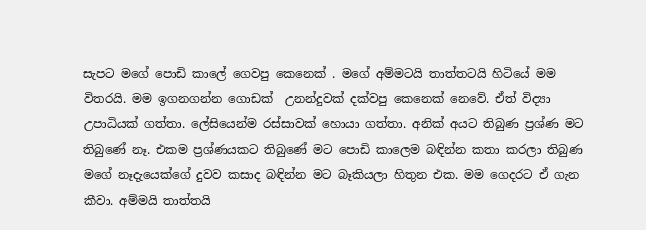සැපට මගේ පොඩි කාලේ ගෙවපු කෙනෙක් . මගේ අම්මටයි තාත්තටයි හිටියේ මම විතරයි. මම ඉගනගන්න ගොඩක්  උනන්දුවක් දක්වපු කෙනෙක් නෙවේ. ඒත් ‍විද්‍යා උපාධියක් ගත්තා. ලේසියෙන්ම රස්සාවක් හොයා ගත්තා. අනික් අයට තිබුණ ප්‍රශ්ණ මට තිබුණේ නෑ. එකම ප්‍රශ්ණයකට තිබුණේ මට පොඩි කාලෙම බඳින්න කතා කරලා තිබුණ මගේ නෑදැයෙක්ගේ දුවව කසාද බඳින්න මට බෑකියලා හිතුන එක. මම ගෙදරට ඒ ගැන කීවා. අම්මයි තාත්තයි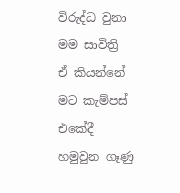විරුද්ධ වුනා මම සාවිත්‍රි ඒ ‍කියන්නේ  මට කැම්පස් එකේදී හමුවුන ගෑණු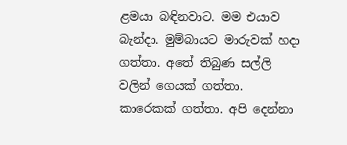ළමයා බඳිනවාට. මම එයාව බැන්දා. මුම්බායට මාරුවක් හදා ගත්තා. අතේ තිබුණ සල්ලි වලින් ගෙයක් ගත්තා. කාරෙකක් ගත්තා. අපි දෙන්නා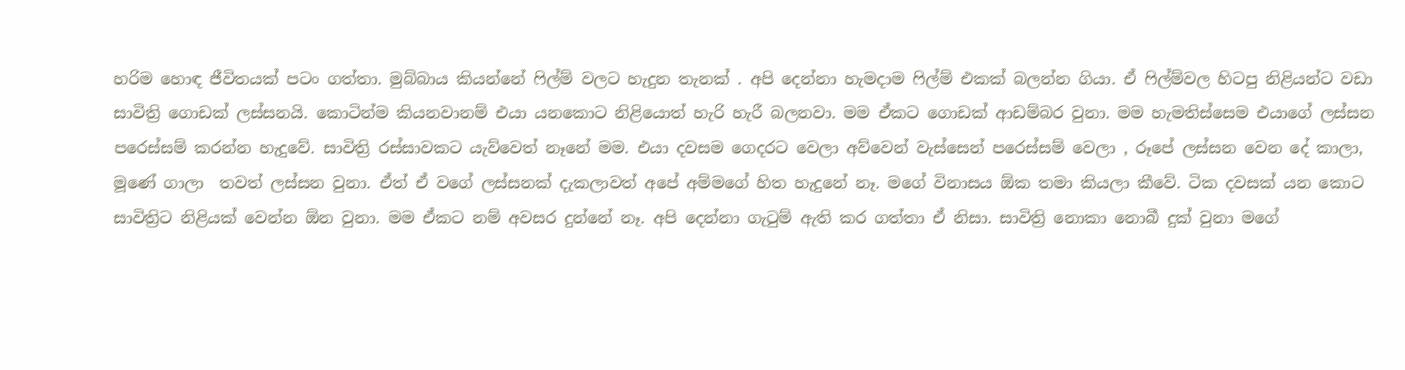හරිම හොඳ ජීවිතයක් පටං ගත්තා. මුබ්බාය කියන්නේ ෆිල්ම් වලට හැදුන තැනක් . අපි දෙන්නා හැමදාම ෆිල්ම් එකක් බලන්න ගියා. ඒ ෆිල්ම්වල හිටපු නිළියන්ට වඩා සාවිත්‍රි ගොඩක් ලස්සනයි. කොටින්ම කියනවානම් එයා යනකොට නිළියොත් හැරි හැරී බලනවා. මම ඒකට ගොඩක් ආඩම්බර වුනා. මම හැමතිස්සෙම එයාගේ ලස්සන පරෙස්සම් කරන්න හැදුවේ. සාවිත්‍රි රස්සාවකට යැව්වෙත් නෑනේ මම. එයා දවසම ගෙදරට වෙලා අව්වෙන් වැස්සෙන් පරෙස්සම් වෙලා , රූපේ ලස්සන වෙන දේ කාලා, මූණේ ගාලා  තවත් ලස්සන ‍වුනා. ඒත් ඒ වගේ ලස්සනක් දැකලාවත් අපේ අම්මගේ හිත හැදුනේ නෑ. මගේ විනාසය ඕක තමා කියලා කීවේ. ටික දවසක් යන කොට සාවිත්‍රිට නිළියක් වෙන්න ඕන වුනා. මම ඒකට නම් අවසර දුන්නේ නෑ. අපි දෙන්නා ගැටුම් ඇති කර ගත්තා ඒ නිසා. සාවිත්‍රි නොකා නොබී දුක් වුනා මගේ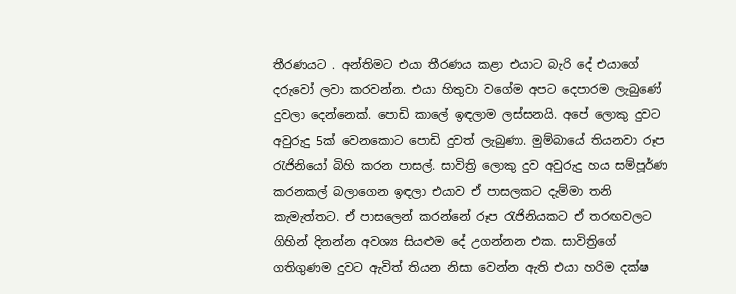තීරණයට . අන්තිමට එයා තීරණය කළා එයාට බැරි දේ එයාගේ දරුවෝ ලවා කරවන්න. එයා හිතුවා වගේම අපට දෙපාරම ලැබුණේ දුවලා දෙන්නෙක්. පොඩි කාලේ ඉඳලාම ලස්සනයි. අපේ ලොකු දුවට අවුරුදු 5ක් වෙනකොට පොඩි දුවත් ලැබුණා. මුම්බායේ තියනවා රූප රැජිනියෝ බිහි කරන පාසල්. සාවිත්‍රි ලොකු දුව අවුරුදු හය සම්පූර්ණ කරනකල් බලාගෙන ඉඳලා එයාව ඒ පාසලකට දැම්මා තනි කැමැත්තට. ඒ පා‍සලෙන් කරන්නේ රූප රැජිනියකට ඒ තරඟවලට ගිහින් දිනන්න අවශ්‍ය සියළුම දේ උගන්නන එක. සාවිත්‍රිගේ ගතිගුණම දුවට ඇවිත් තියන නිසා වෙන්න ඇති එයා හරිම දක්ෂ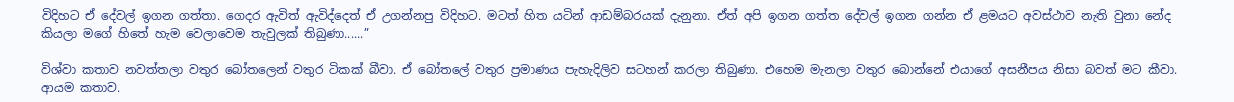විදිහට ඒ දේවල් ඉගන ගත්තා. ගෙදර ඇවිත් ඇවිද්දෙත් ඒ උගන්නපු විදිහට. මටත් හිත යටින් ආඩම්බරයක් දැනුනා. ඒත් අපි ඉගන ගත්ත දේවල් ඉගන ගන්න ඒ ළමයට අවස්ථාව නැති වුනා නේද කියලා මගේ හිතේ හැම වෙලාවෙම තැවුලක් තිබුණා......”

විශ්වා කතාව නවත්තලා වතුර බෝතලෙන් වතුර ටිකක් බීවා. ඒ බෝතලේ වතුර ප්‍රමාණය පැහැදිලිව සටහන් කරලා තිබුණා. එහෙම මැනලා වතුර බොන්නේ එයාගේ අසනීපය නිසා බවත් මට කීවා. ආයම කතාව.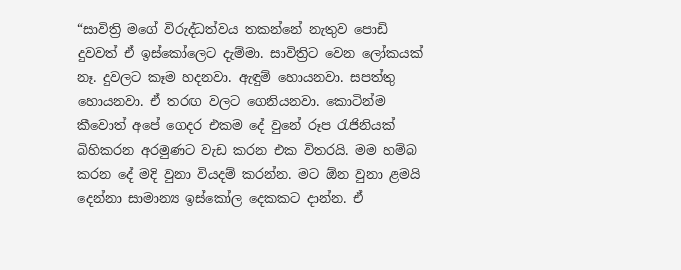“සාවිත්‍රි මගේ විරුද්ධත්වය තකන්නේ නැතුව පොඩි දුවවත් ඒ ඉස්කෝලෙට දැම්මා. සාවිත්‍රිට වෙන ලෝකයක් නෑ. දුවලට කෑම හදනවා. ඇඳුම් හොයනවා. සපත්තු හොයනවා. ඒ තරඟ වලට ගෙනියනවා. කොටින්ම කීවොත් අපේ ගෙදර එකම දේ වුනේ රූප රැජිනියක් බිහිකරන අරමුණට වැඩ කරන එක විතරයි. මම හම්බ කරන දේ මදි වුනා වියදම් කරන්න. මට ඕන වුනා ළමයි දෙන්නා සාමාන්‍ය ඉස්කෝල දෙකකට දාන්න. ඒ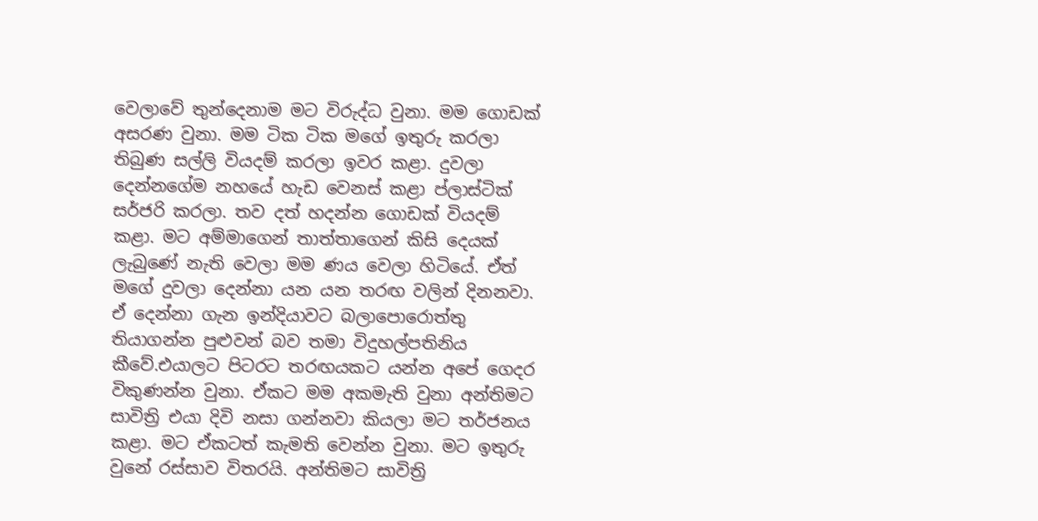වෙලාවේ තුන්දෙනාම මට විරුද්ධ වුනා. මම ගොඩක් අසරණ වුනා. මම ටික ටික මගේ ඉතුරු කරලා තිබුණ සල්ලි වියදම් කරලා ඉවර කළා. දුවලා දෙන්නගේම නහයේ හැඩ වෙනස් කළා ප්ලාස්ටික් සර්ජරි කරලා. තව දත් හදන්න ගොඩක් වියදම් කළා. මට අම්මාගෙන් තාත්තාගෙන් කිසි දෙයක් ලැබුණේ නැති වෙලා මම ණය වෙලා හිටියේ. ඒත් මගේ දුවලා දෙන්නා යන යන තරඟ වලින් දිනනවා. ඒ දෙන්නා ගැන ඉන්දියාවට බලාපොරොත්තු තියාගන්න පුළුවන් බව තමා විදුහල්පතිනිය කීවේ.එයාලට පිටරට තරඟයකට යන්න අපේ ගෙදර විකුණන්න වුනා. ඒකට මම අකමැති ‍වුනා අන්තිමට සාවිත්‍රි එයා දිවි නසා ගන්නවා කියලා මට තර්ජනය කළා. මට ඒකටත් කැමති වෙන්න වුනා. මට ඉතුරු වුනේ රස්සාව විතරයි. අන්තිමට සාවිත්‍රි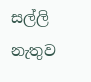සල්ලි නැතුව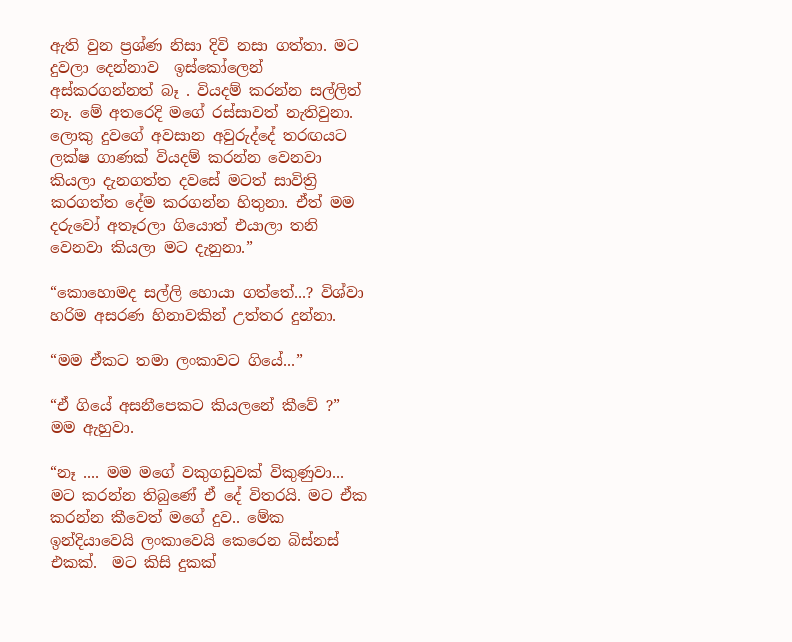ඇති වුන ප්‍රශ්ණ නිසා දිවි නසා ගත්තා. මට දුවලා දෙන්නාව  ඉස්කෝලෙන් අස්කරගන්නත් බෑ . වියදම් කරන්න සල්ලිත් නෑ. මේ අතරෙදි මගේ රස්සාවත් නැතිවුනා. ලොකු දුවගේ අවසාන අවුරුද්දේ තරඟයට ලක්ෂ ගාණක් වියදම් කරන්න වෙනවා කියලා දැනගත්ත දවසේ මටත් සාවිත්‍රි කරගත්ත දේම කරගන්න හිතුනා. ඒත් මම දරුවෝ අතෑරලා ගියොත් එයාලා තනි වෙනවා කියලා මට දැනුනා.”

“කොහොමද සල්ලි හොයා ගත්තේ...? විශ්වා හරිම අසරණ හිනාවකින් උත්තර දුන්නා.

“මම ඒකට තමා ලංකාවට ගියේ...”

“ඒ ගියේ අසනීපෙකට කියලනේ කී‍වේ ?” මම ඇහුවා.

“නෑ .... මම මගේ වකුගඩුවක් විකුණුවා... මට කරන්න තිබුණේ ඒ දේ විතරයි. මට ඒක කරන්‍න කීවෙත් මගේ දුව.. මේක ඉන්දියාවෙයි ලංකාවෙයි කෙරෙන බිස්නස් එකක්.  මට කිසි දුකක්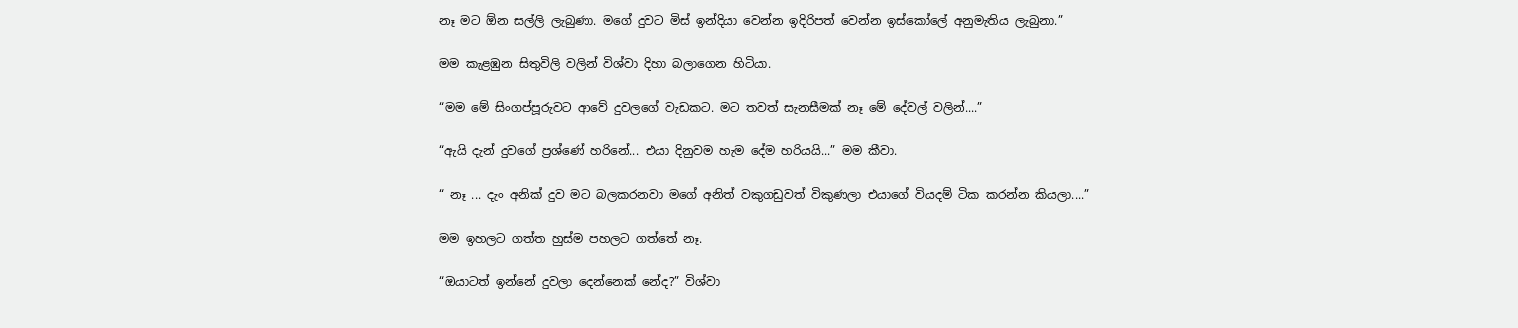නෑ මට ඕන සල්ලි ලැබුණා. මගේ දුවට මිස් ඉන්දියා වෙන්න ඉදිරිපත් වෙන්න ඉස්කෝලේ අනුමැතිය ලැබුනා.”

මම කැළඹුන සිතුවිලි වලින් විශ්වා දිහා බලාගෙන හිටියා.

“මම මේ සිංගප්පූරුවට ආවේ දුවලගේ වැඩකට. මට තවත් සැනසීමක් නෑ ‍මේ දේවල් වලින්....”

“ඇයි දැන් දුවගේ ප්‍රශ්ණේ හරිනේ... එයා දිනුවම හැම දේම හරියයි...” මම කීවා.

“ නෑ ... දැං අනික් දුව මට බලකරනවා මගේ අනිත් වකුගඩුවත් විකුණලා එයාගේ වියදම් ටික කරන්න කියලා....”

මම ඉහලට ගත්ත හුස්ම පහලට ගත්තේ නෑ.

“ඔයාටත් ඉන්නේ දුවලා දෙන්නෙක් නේද?” විශ්වා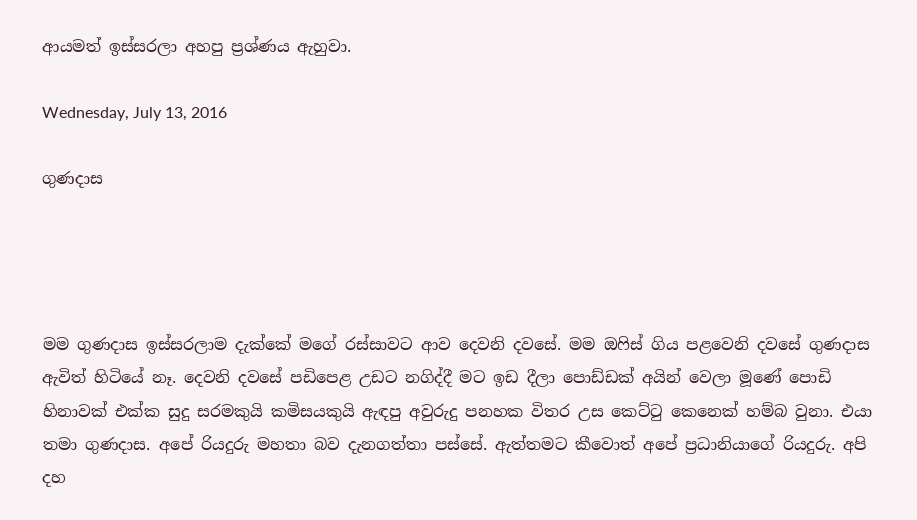ආයමත් ඉස්සරලා අහපු ප්‍රශ්ණය ඇහුවා.

Wednesday, July 13, 2016

ගුණදාස




මම ගුණදාස ඉස්සරලාම දැක්කේ මගේ රස්සාවට ආව දෙවනි දවසේ. මම ඔෆිස් ගිය පළවෙනි දවසේ ගුණදාස ඇවිත් හිටියේ නෑ. දෙවනි දවසේ පඩිපෙළ උඩට නගිද්දී මට ඉඩ දීලා පොඩ්ඩක් අයින් වෙලා මූණේ පොඩි හිනාවක් එක්ක සුදු සරමකුයි කමිසයකුයි ඇඳපු අවුරුදු පනහක විතර උස කෙට්ටු කෙනෙක් හම්බ වුනා. එයා තමා ගුණදාස. අපේ රියදුරු මහතා බව දැනගත්තා පස්සේ. ඇත්තමට කීවොත් අපේ ප්‍රධානියාගේ රියදුරු. අපි දහ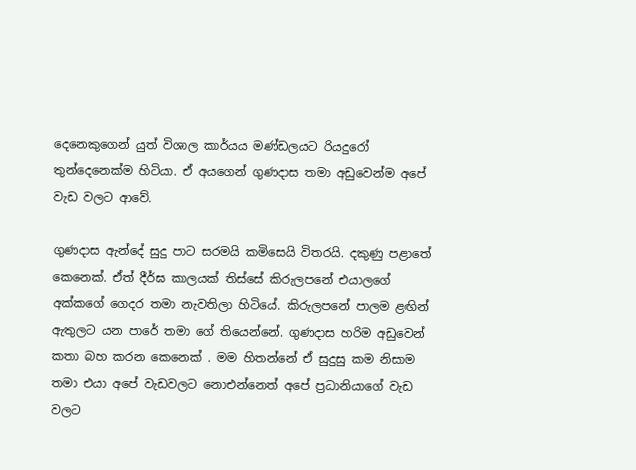දෙනෙකුගෙන් යුත් විශාල කාර්යය මණ්ඩලයට රියදුරෝ තුන්දෙනෙක්ම හිටියා. ඒ අයගෙන් ගුණදාස තමා අඩුවෙන්ම අපේ වැඩ වලට ආවේ.

ගුණදාස ඇන්දේ සුදු පාට සරමයි කමිසෙයි විතරයි. දකුණු පළාතේ කෙනෙක්. ඒත් දීර්ඝ කාලයක් තිස්සේ කිරුලපනේ එයාලගේ අක්කගේ ගෙදර තමා නැවතිලා හිටියේ. කිරුලපනේ පාලම ළඟින් ඇතුලට යන පාරේ තමා ගේ තියෙන්නේ. ගුණදාස හරිම අඩුවෙන් කතා බහ කරන කෙනෙක් . මම හිතන්නේ ඒ සුදුසු කම නිසාම තමා එයා අපේ වැඩවලට නොඑන්නෙත් අපේ ප්‍රධානියාගේ වැඩ වලට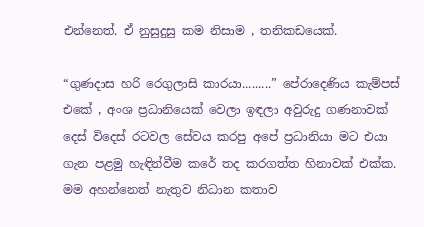එන්නෙත්. ඒ නුසුදුසු කම නිසාම , තනිකඩයෙක්.

“ගුණදාස හරි රෙගුලාසි කාරයා.........” පේරාදෙණිය කැම්පස් එකේ , අංශ ප්‍රධානියෙක් වෙලා ඉඳලා අවුරුදු ගණනාවක් දෙස් විදෙස් රටවල සේවය කරපු අපේ ප්‍රධානියා මට එයා ගැන පළමු හැඳින්වීම කරේ තද කරගත්ත හිනාවක් එක්ක.  මම අහන්නෙත් නැතුව නිධාන කතාව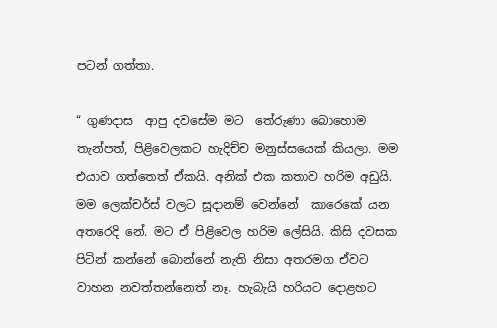පටන් ගත්තා.

“ ගුණදාස  ආපු දවසේම මට  තේරුණා‍ බොහොම තැන්පත්, පිළිවෙලකට හැදිච්ච මනුස්සයෙක් කියලා. මම එයාව ගත්තෙත් ඒකයි. අනික් එක කතාව හරිම අඩුයි. මම ලෙක්චර්ස් වලට සූදානම් වෙන්නේ  කාරෙකේ යන අතරෙදි නේ. මට ඒ පිළිවෙල හරිම ලේසියි. කිසි දවසක පිටින් කන්නේ බොන්නේ නැති නිසා අතරමග ඒවට වාහන නවත්තන්නෙත් නෑ. හැබැයි හරියට දොළහට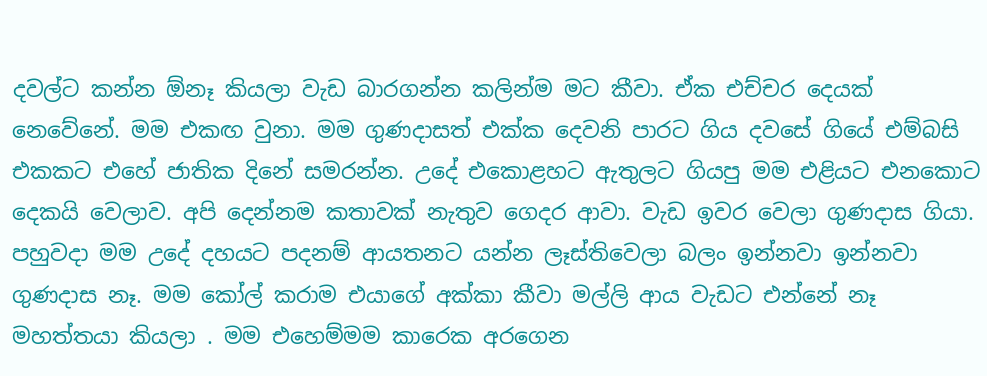දවල්ට කන්න ඕනෑ කියලා වැඩ බාරගන්න කලින්ම මට කීවා. ඒක එච්චර දෙයක් නෙවේනේ. මම එකඟ වුනා. මම ගුණදාසත් එක්ක දෙවනි පාරට ගිය දවසේ ගියේ එම්බසි එකකට එහේ ජාතික දිනේ සමරන්න. උදේ එකොළහට ඇතුලට ගියපු මම එළියට එනකොට දෙකයි වෙලාව. අපි දෙන්නම කතාවක් නැතුව ගෙදර ආවා. වැඩ ඉවර වෙලා ගුණදාස ගියා. පහුවදා මම උදේ දහයට පදනම් ආයතනට යන්න ලෑස්තිවෙලා බලං ඉන්නවා ඉන්නවා ගුණදාස නෑ. මම කෝල් කරාම එයාගේ අක්කා කීවා මල්ලි ආය වැඩට එන්නේ නෑ මහත්තයා කියලා . මම එහෙම්මම කාරෙක අරගෙන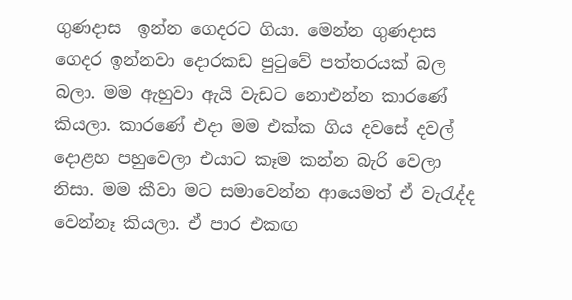ගුණදාස  ඉන්න ගෙදරට ගියා. මෙන්න ගුණදාස ගෙදර ඉන්නවා දොරකඩ පුටුවේ පත්තරයක් බල බලා. මම ඇහුවා ඇයි වැඩට නොඑන්න කා‍රණේ කියලා. කාරණේ එදා මම එක්ක ගිය දවසේ දවල් දොළහ පහුවෙලා එයාට කෑම කන්න බැරි වෙලා නිසා. මම කීවා මට සමාවෙන්න ආයෙමත් ඒ වැරැද්ද වෙන්නෑ කියලා. ඒ පාර එකඟ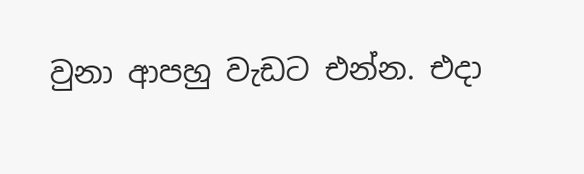වුනා ආපහු වැඩට එන්න. එදා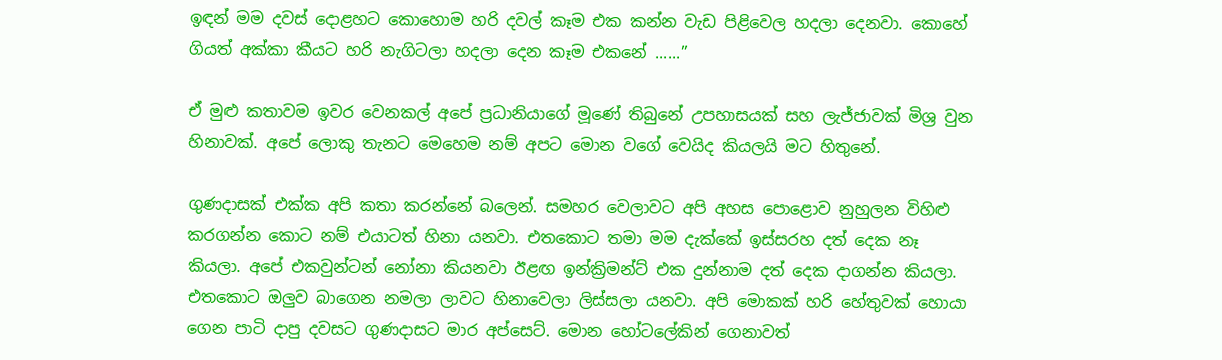ඉඳන් මම දවස් දොළහට කොහොම හරි දවල් කෑම එක කන්න වැඩ පිළිවෙල හදලා දෙනවා. කොහේ ගියත් අක්කා කීයට හරි නැගිටලා හදලා දෙන කෑම එකනේ ......”

ඒ මුළු කතාවම ඉවර වෙනකල් අපේ ප්‍රධානියාගේ මූණේ තිබුනේ උපහාසයක් සහ ලැජ්ජාවක් මිශ්‍ර වුන හිනාවක්. අපේ ලොකු තැනට මෙහෙම නම් අපට මොන වගේ වෙයිද කියලයි මට හිතුනේ.

ගුණදාසක් එක්ක අපි කතා කරන්නේ බලෙන්. සමහර වෙලාවට අපි අහස පොළොව නුහුලන විහිළු කරගන්න කොට නම් එයාටත් හිනා යනවා. එතකොට තමා මම දැක්කේ ඉස්සරහ දත් දෙක නෑ කියලා. අපේ එකවුන්ටන් නෝනා කියනවා ඊළඟ ඉන්ක්‍රිමන්ට් එක දුන්නාම දත් දෙක දාගන්න කියලා. එතකොට ඔලුව බාගෙන නමලා ලාවට හිනාවෙලා ලිස්සලා යනවා. අපි මොකක් හරි හේතුවක් හොයා ගෙන පාටි දාපු දවසට ගුණදාසට මාර අප්සෙට්. මොන හෝටලේකින් ගෙනාවත්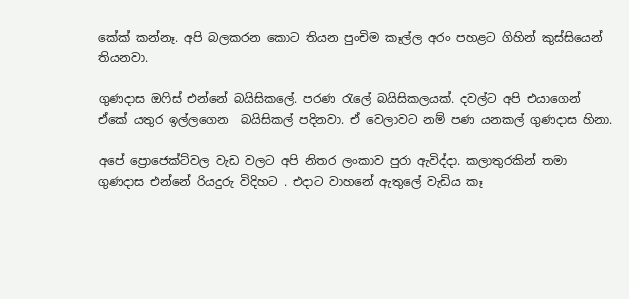කේක් කන්නෑ. අපි බලකරන කොට තියන පුංචිම කෑල්ල අරං පහළට ගිහින් කුස්සියෙන් තියනවා.

ගුණදාස ඔෆිස් එන්නේ බයිසිකලේ. පරණ රැලේ බයිසිකලයක්. දවල්ට අපි එයාගෙන් ඒකේ යතුර ඉල්ලගෙන  බයිසිකල් පදිනවා. ඒ වෙලාවට නම් පණ යනකල් ගුණදාස හිනා.

අපේ ප්‍රොජෙක්ට්වල වැඩ වලට අපි නිතර ලංකාව පුරා ඇවිද්දා. කලාතුරකින් තමා ගුණදාස එන්නේ රියදුරු විදිහට . එදාට වාහනේ ඇතුලේ වැඩිය කෑ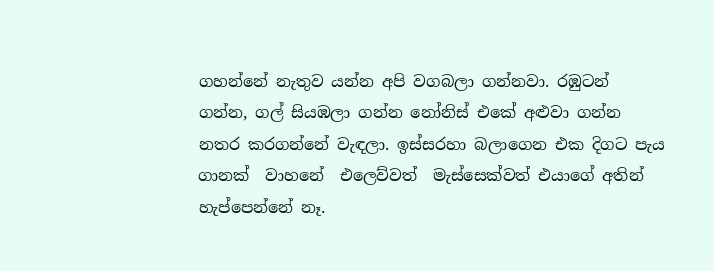ගහන්නේ නැතුව යන්න අපි වගබලා ගන්නවා. රඹුටන් ගන්න, ගල් සියඹලා ගන්න නෝනිස් එකේ අළුවා ගන්න නතර කරගන්නේ වැඳලා. ඉස්සරහා බලාගෙන එක දිගට පැය ගානක්  වාහනේ  එලෙව්වත්  මැස්සෙක්වත් එයාගේ අතින් හැප්පෙන්නේ නෑ.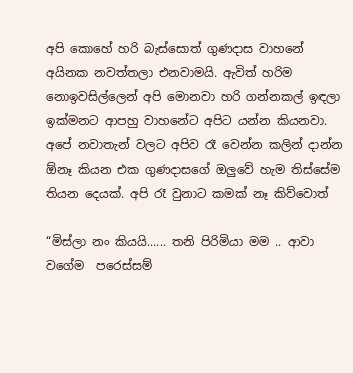අපි කොහේ හරි බැස්සොත් ගුණදාස වාහනේ අයිනක නවත්තලා එනවාමයි. ඇවිත් හරිම නොඉවසිල්ලෙන් අපි මොනවා හරි ගන්නකල් ඉඳලා ඉක්මනට ආපහු වාහනේට අපිට යන්න කියනවා. අපේ නවාතැන් වලට අපිව රෑ වෙන්න කලින් දාන්න ඕනෑ කියන එක ගුණදාසගේ ඔලුවේ හැම තිස්සේම තියන දෙයක්. අපි රෑ වුනාට කමක් නෑ කිව්වොත්

“මිස්ලා නං කියයි...... තනි පිරිමියා මම .. ආවා වගේම  පරෙස්සම්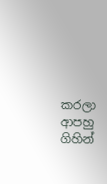කරලා ආපහු ගිහින්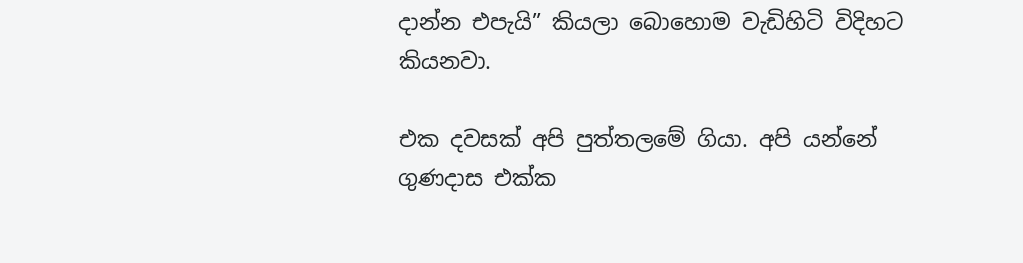දාන්න එපැයි” කියලා ‍බොහොම වැඩිහිටි විදිහට කියනවා.

එක දවසක් අපි පුත්තලමේ ගියා. අපි යන්නේ ගුණදාස එක්ක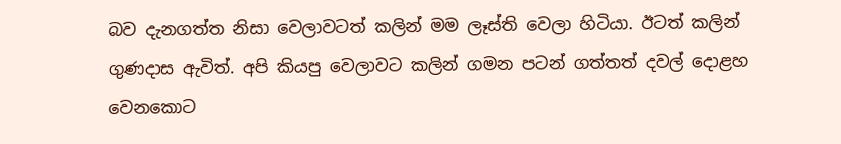බව දැනගත්ත නිසා වෙලාවටත් කලින් මම ලෑස්ති වෙලා හිටියා. ඊටත් කලින් ගුණදාස ඇවිත්. අපි කියපු වෙලාවට කලින් ගමන පටන් ගත්තත් දවල් දොළහ වෙනකොට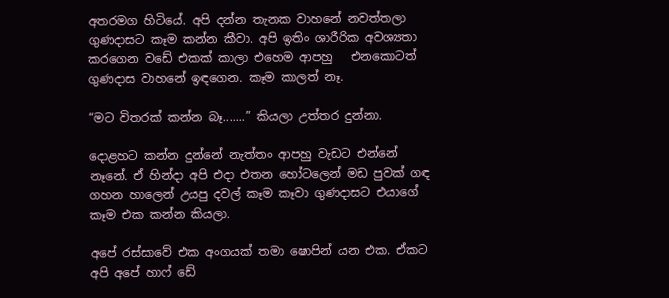අතරමග හිටියේ. අපි දන්න තැනක වාහනේ නවත්තලා ගුණදාසට කෑම කන්න කීවා. අපි ඉතිං ශාරීරික අවශ්‍යතා කරගෙන වඩේ එකක් කාලා එහෙම ආපහු   එනකොටත් ගුණදාස වාහනේ ඉඳගෙන. කෑම කාලත් නෑ.

“මට විතරක් කන්න බෑ.......” කියලා උත්තර දුන්නා.

දොළහට කන්න දුන්නේ නැත්තං ආපහු ‍වැඩට එන්නේ නෑනේ. ඒ හින්දා අපි එදා එතන හෝටලෙන් මඩ පුවක් ගඳ ගහන හාලෙන් උයපු දවල් කෑම කෑවා ගුණදාසට එයාගේ කෑම එක කන්න කියලා.

අපේ රස්සාවේ එක අංගයක් තමා ෂොපින් යන එක. ඒකට අපි අපේ හාෆ් ඩේ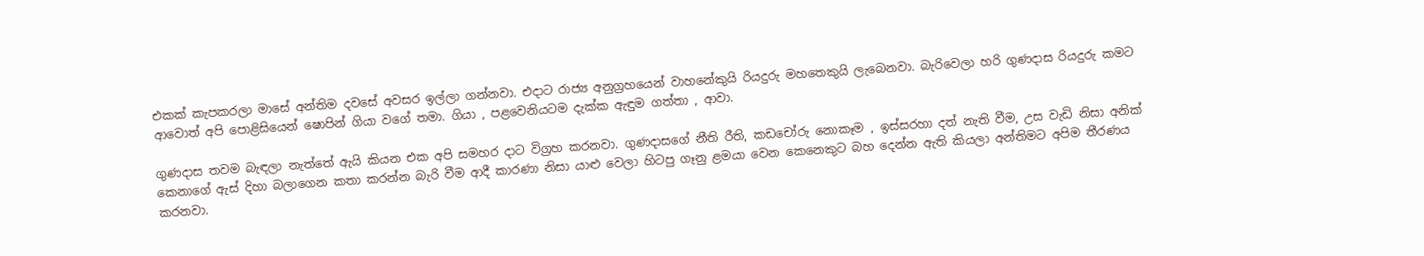එකක් කැපකරලා මාසේ අන්තිම දවසේ අවසර ඉල්ලා ගන්නවා. එදාට රාජ්‍ය අනුග්‍රහයෙන් වාහනේකුයි රියදුරු මහතෙකුයි ලැබෙනවා. බැරිවෙලා හරි ගුණදාස රියදුරු කමට ආවොත් අපි පොළිසියෙන් ෂොපින් ගියා වගේ තමා. ගියා , පළවෙනියටම දැක්ක ඇඳුම ගත්තා , ආවා.

ගුණදාස තවම බැඳලා නැත්තේ ඇයි කියන එක අපි සමහර දාට විග්‍රහ කරනවා. ගුණදාසගේ නීති රීති, කඩචෝරු නොකෑම , ඉස්සරහා දත් නැති වීම, උස වැඩි නිසා අනික් කෙනාගේ ඇස් දිහා බලාගෙන කතා කරන්න බැරි වීම ආදී කාරණා නිසා යාළු වෙලා හිටපු ගෑනු ළමයා වෙන කෙනෙකුට බහ දෙන්න ඇති කියලා අන්තිමට අපිම තීරණය කරනවා.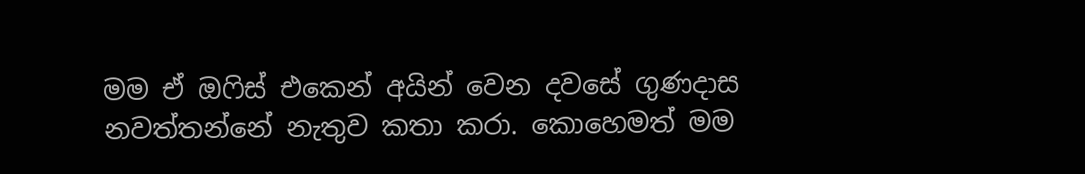මම ඒ ඔෆිස් එකෙන් අයින් වෙන දවසේ ගුණදාස නවත්තන්නේ නැතුව කතා කරා. කොහෙමත් මම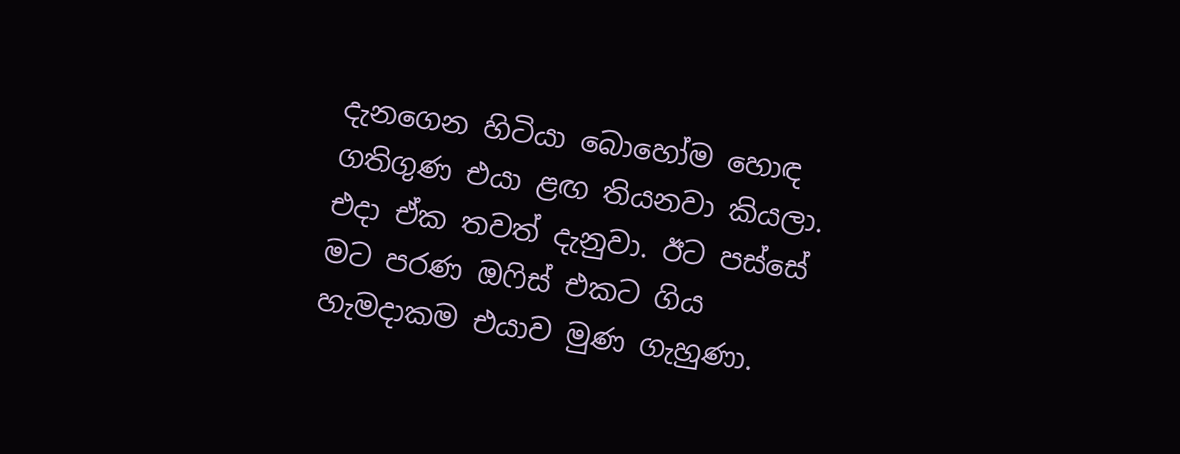දැනගෙන හිටියා බොහෝම හොඳ ගතිගුණ එයා ළඟ තියනවා කියලා. එදා ඒක තවත් දැනුවා. ඊට පස්සේ මට පරණ ඔෆිස් එකට ගිය හැමදාකම එයාව මුණ ගැහුණා.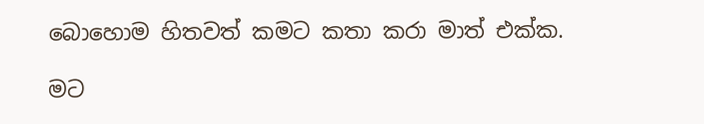බොහොම හිතවත් කමට කතා කරා මාත් එක්ක.

මට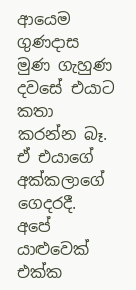ආයෙම ගුණදාස මුණ ගැහුණ දවසේ එයාට කතා කරන්න බෑ. ඒ එයාගේ අක්කලාගේ ගෙදරදී. අපේ යාළුවෙක් එක්ක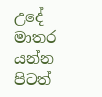උදේ මාතර යන්න පිටත්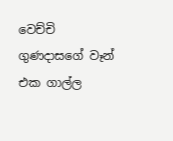වෙච්චි ගුණදාසගේ වෑන් එක ගාල්ල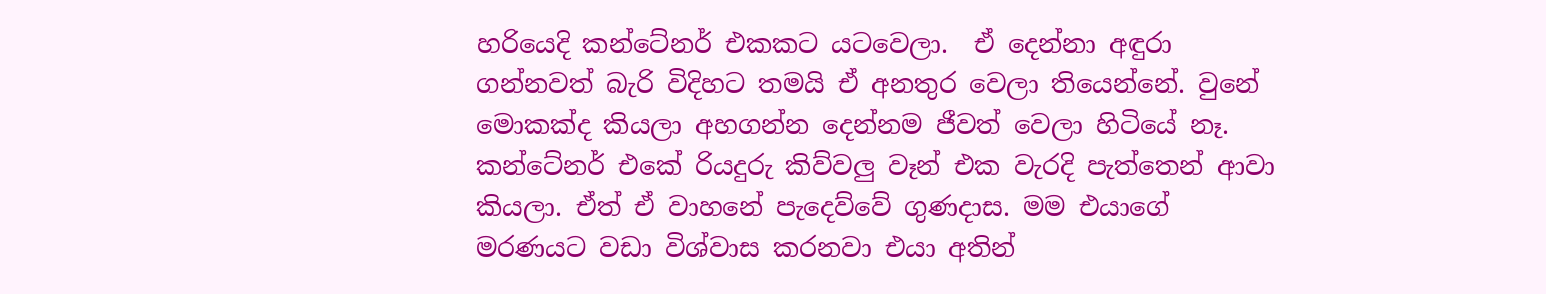හරියෙදි කන්ටේනර් එකකට යටවෙලා.  ඒ දෙන්නා අඳුරා ගන්නවත් බැරි විදිහට තමයි ඒ අනතුර වෙලා තියෙන්නේ. වුනේ මොකක්ද කියලා අහගන්න දෙන්නම ජීවත් වෙලා හිටියේ නෑ. කන්ටේනර් එකේ රියදුරු කිව්වලු වෑන් එක වැරදි පැත්තෙන් ආවා කියලා. ඒත් ඒ වාහනේ පැදෙව්වේ ගුණදාස. මම එයාගේ මරණයට වඩා විශ්වාස කරනවා එයා අතින්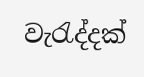වැරැද්දක්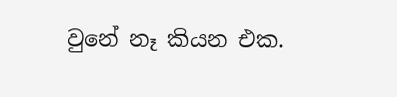වුනේ නෑ කියන එක.